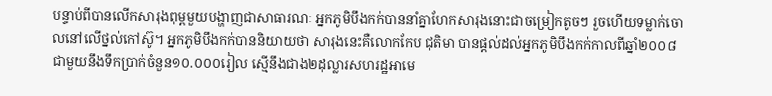បន្ទាប់ពីបានលើកសារុងពុម្ពមួយបង្ហាញជាសាធារណៈ អ្នកភូមិបឹងកក់បាននាំគ្នាហែកសារុងនោះជាចម្រៀកតូចៗ រួចហើយទម្លាក់ចោលនៅលើថ្នល់កៅស៊ូ។ អ្នកភូមិបឹងកក់បាននិយាយថា សារុងនេះគឺលោកកែប ជុតិមា បានផ្តល់ដល់អ្នកភូមិបឹងកក់កាលពីឆ្នាំ២០០៨ ជាមួយនឹងទឹកប្រាក់ចំនួន១០.០០០រៀល ស្មើនឹងជាង២ដុល្លារសហរដ្ឋអាមេ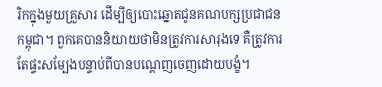រិកក្នុងមួយគ្រួសារ ដើម្បីឲ្យបោះឆ្នោតជូនគណបក្សប្រជាជនកម្ពុជា។ ពួកគេបាននិយាយថាមិនត្រូវការសារុងទេ គឺត្រូវការតែផ្ទះសម្បែងបន្ទាប់ពីបានបណ្តេញចេញដោយបង្ខំ។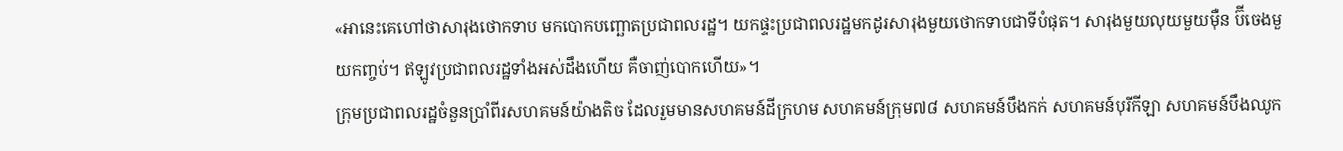«អានេះគេហៅថាសារុងថោកទាប មកបោកបញ្ឆោតប្រជាពលរដ្ឋ។ យកផ្ទះប្រជាពលរដ្ឋមកដូរសារុងមួយថោកទាបជាទីបំផុត។ សារុងមួយលុយមួយម៉ឺន ប៊ីចេងមួយកញ្ចប់។ ឥឡូវប្រជាពលរដ្ឋទាំងអស់ដឹងហើយ គឺចាញ់បោកហើយ»។
ក្រុមប្រជាពលរដ្ឋចំនួនប្រាំពីរសហគមន៍យ៉ាងតិច ដែលរួមមានសហគមន៍ដីក្រហម សហគមន៍ក្រុម៧៨ សហគមន៍បឹងកក់ សហគមន៍បុរីកីឡា សហគមន៍បឹងឈូក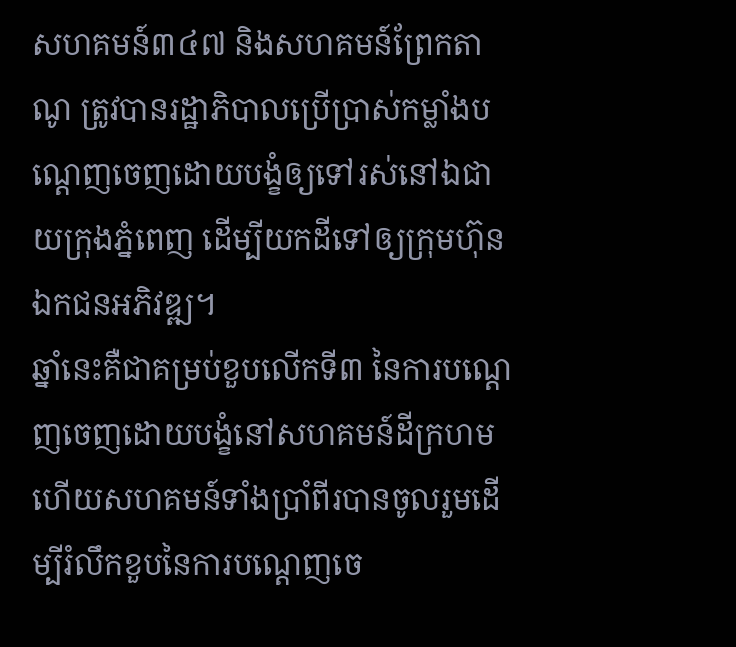សហគមន៍៣៤៧ និងសហគមន៍ព្រែកតាណូ ត្រូវបានរដ្ឋាភិបាលប្រើប្រាស់កម្លាំងបណ្តេញចេញដោយបង្ខំឲ្យទៅរស់នៅឯជាយក្រុងភ្នំពេញ ដើម្បីយកដីទៅឲ្យក្រុមហ៊ុនឯកជនអភិវឌ្ឍ។
ឆ្នាំនេះគឺជាគម្រប់ខួបលើកទី៣ នៃការបណ្តេញចេញដោយបង្ខំនៅសហគមន៍ដីក្រហម ហើយសហគមន៍ទាំងប្រាំពីរបានចូលរួមដើម្បីរំលឹកខួបនៃការបណ្តេញចេ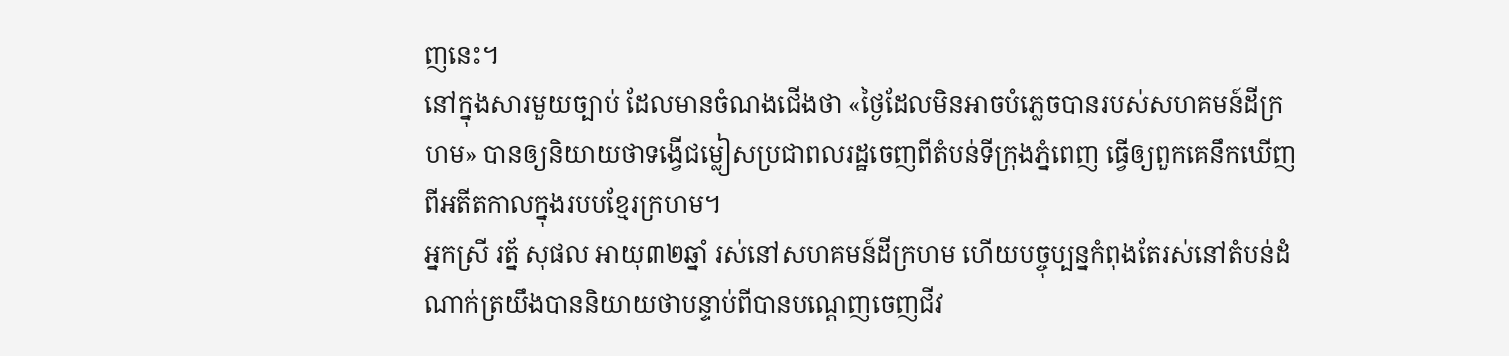ញនេះ។
នៅក្នុងសារមួយច្បាប់ ដែលមានចំណងជើងថា «ថ្ងៃដែលមិនអាចបំភ្លេចបានរបស់សហគមន៍ដីក្រហម» បានឲ្យនិយាយថាទង្វើជម្លៀសប្រជាពលរដ្ឋចេញពីតំបន់ទីក្រុងភ្នំពេញ ធ្វើឲ្យពួកគេនឹកឃើញពីអតីតកាលក្នុងរបបខ្មែរក្រហម។
អ្នកស្រី រត្ន័ សុផល អាយុ៣២ឆ្នាំ រស់នៅសហគមន៍ដីក្រហម ហើយបច្ចុប្បន្នកំពុងតែរស់នៅតំបន់ដំណាក់ត្រយឹងបាននិយាយថាបន្ទាប់ពីបានបណ្តេញចេញជីវ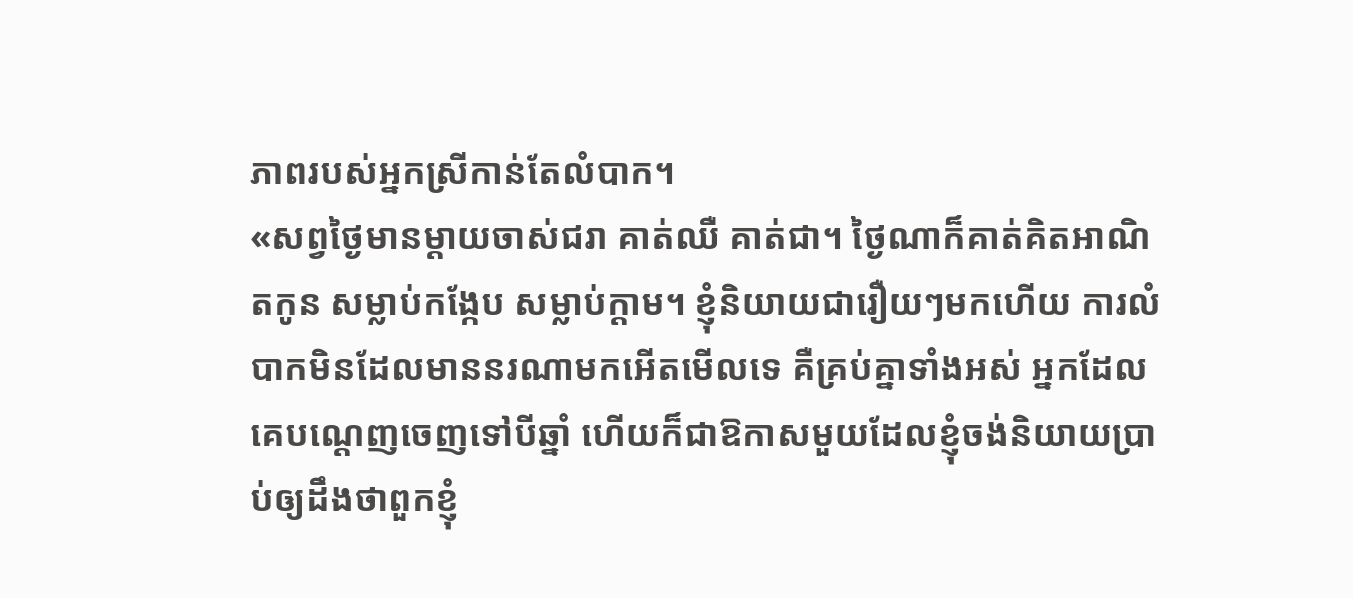ភាពរបស់អ្នកស្រីកាន់តែលំបាក។
«សព្វថ្ងៃមានម្តាយចាស់ជរា គាត់ឈឺ គាត់ជា។ ថ្ងៃណាក៏គាត់គិតអាណិតកូន សម្លាប់កង្កែប សម្លាប់ក្តាម។ ខ្ញុំនិយាយជារឿយៗមកហើយ ការលំបាកមិនដែលមាននរណាមកអើតមើលទេ គឺគ្រប់គ្នាទាំងអស់ អ្នកដែលគេបណ្តេញចេញទៅបីឆ្នាំ ហើយក៏ជាឱកាសមួយដែលខ្ញុំចង់និយាយប្រាប់ឲ្យដឹងថាពួកខ្ញុំ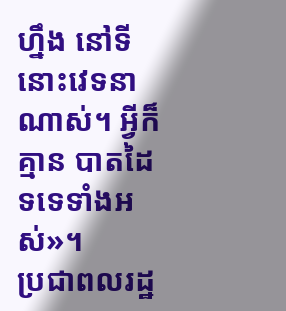ហ្នឹង នៅទីនោះវេទនាណាស់។ អ្វីក៏គ្មាន បាតដៃទទេទាំងអស់»។
ប្រជាពលរដ្ឋ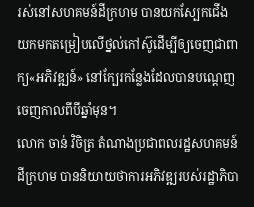រស់នៅសហគមន៍ដីក្រហម បានយកស្បែកជើងយកមកតម្រៀបលើថ្នល់កៅស៊ូដើម្បីឲ្យចេញជាពាក្យ«អភិវឌ្ឍន៍» នៅក្បែរកន្លែងដែលបានបណ្តេញចេញកាលពីបីឆ្នាំមុន។
លោក ចាន់ វិចិត្រ តំណាងប្រជាពលរដ្ឋសហគមន៍ដីក្រហម បាននិយាយថាការអភិវឌ្ឍរបស់រដ្ឋាភិបា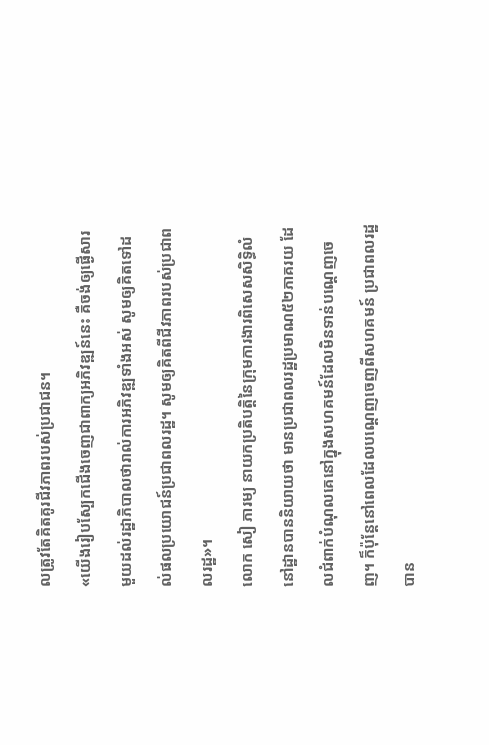លត្រូវតែគិតគូរជីវភាពរបស់ប្រជាជន។
«យើងរៀបស្បែកជើងចេញជាពាក្យអភិវឌ្ឍន៍នេះ គឺចង់ឲ្យផ្ងើសារមួយដល់រដ្ឋាភិបាលថារាល់ការអភិវឌ្ឍទាំងអស់ សូមឲ្យគិតទៅដល់ផលប្រយោជន៍ប្រជាពលរដ្ឋ។ សូមឲ្យគិតពីជីវភាពរបស់ប្រជាពលរដ្ឋ»។
លោក សៀ ភារម្យ នាយកប្រតិបត្តិនៃក្រុមការងារពិសេសសិទ្ធិលំនៅដ្ឋានបាននិយាយថា មានប្រជាពលរដ្ឋប្រមាណ៥២ភាគរយ ដែលជំពាក់បំណុលគេនៅក្នុងសហគមន៍ដែលមិនទាន់បណ្តេញចេញ។ ក៏ប៉ុន្តែនៅពេលដែលបណ្តេញចេញពីសហគមន៍ ប្រជាពលរដ្ឋបាន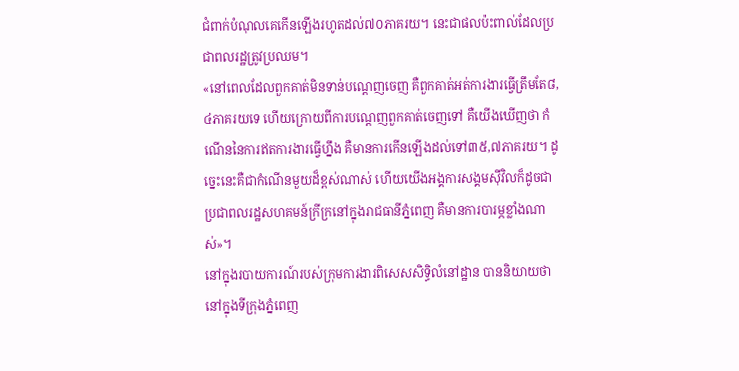ជំពាក់បំណុលគេកើនឡើងរហូតដល់៧០ភាគរយ។ នេះជាផលប៉ះពាល់ដែលប្រជាពលរដ្ឋត្រូវប្រឈម។
«នៅពេលដែលពួកគាត់មិនទាន់បណ្តេញចេញ គឺពួកគាត់អត់ការងារធ្វើត្រឹមតែ៨,៤ភាគរយទេ ហើយក្រោយពីការបណ្តេញពួកគាត់ចេញទៅ គឺយើងឃើញថា កំណើននៃការឥតការងារធ្វើហ្នឹង គឺមានការកើនឡើងដល់ទៅ៣៥,៧ភាគរយ។ ដូច្នេះនេះគឺជាកំណើនមួយដ៏ខ្ពស់ណាស់ ហើយយើងអង្គការសង្គមស៊ីវិលក៏ដូចជាប្រជាពលរដ្ឋសហគមន៍ក្រីក្រនៅក្នុងរាជធានីភ្នំពេញ គឺមានការបារម្ភខ្លាំងណាស់»។
នៅក្នុងរបាយការណ៍របស់ក្រុមការងារពិសេសសិទ្ធិលំនៅដ្ឋាន បាននិយាយថានៅក្នុងទីក្រុងភ្នំពេញ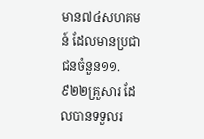មាន៧៤សហគមន៍ ដែលមានប្រជាជនចំនួន១១.៩២២គ្រួសារ ដែលបានទទួលរ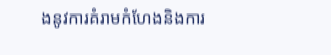ងនូវការគំរាមកំហែងនិងការ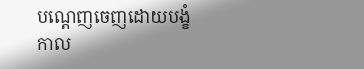បណ្តេញចេញដោយបង្ខំកាល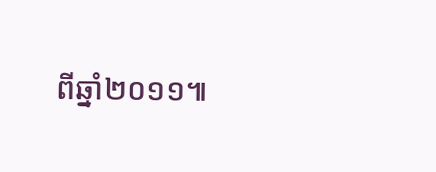ពីឆ្នាំ២០១១៕